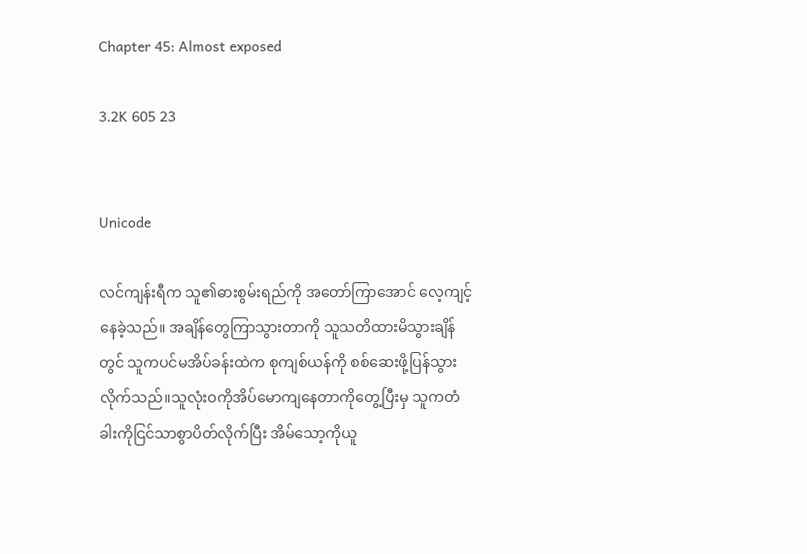Chapter 45: Almost exposed

3.2K 605 23


Unicode

လင်ကျန်းရီက သူ၏ဓားစွမ်းရည်ကို အတော်ကြာအောင် လေ့ကျင့်နေခဲ့သည်။ အချိန်တွေကြာသွားတာကို သူသတိထားမိသွားချိန်တွင် သူကပင်မအိပ်ခန်းထဲက စုကျစ်ယန်ကို စစ်ဆေးဖို့ပြန်သွားလိုက်သည်။သူလုံးဝကိုအိပ်မောကျနေတာကိုတွေ့ပြီးမှ သူကတံခါးကိုငြင်သာစွာပိတ်လိုက်ပြီး အိမ်သော့ကိုယူ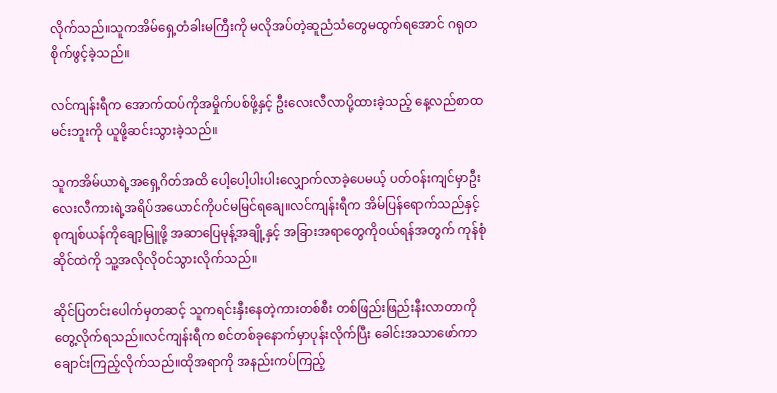လိုက်သည်။သူကအိမ်ရှေ့တံခါးမကြီးကို မလိုအပ်တဲ့ဆူညံသံတွေမထွက်ရအောင် ဂရုတစိုက်ဖွင့်ခဲ့သည်။

လင်ကျန်းရီက အောက်ထပ်ကိုအမှိုက်ပစ်ဖို့နှင့် ဦးလေးလီလာပို့ထားခဲ့သည့် နေ့လည်စာထမင်းဘူးကို ယူဖို့ဆင်းသွားခဲ့သည်။

သူကအိမ်ယာရဲ့အရှေ့ဂိတ်အထိ ပေါ့ပေါ့ပါးပါးလျှောက်လာခဲ့ပေမယ့် ပတ်ဝန်းကျင်မှာဦးလေးလီကားရဲ့အရိပ်အယောင်ကိုပင်မမြင်ရချေ။လင်ကျန်းရီက အိမ်ပြန်ရောက်သည်နှင့် စုကျစ်ယန်ကိုချော့မြူဖို့ အဆာပြေမုန့်အချို့နှင့် အခြားအရာတွေကိုဝယ်ရန်အတွက် ကုန်စုံဆိုင်ထဲကို သူ့အလိုလိုဝင်သွားလိုက်သည်။

ဆိုင်ပြတင်းပေါက်မှတဆင့် သူကရင်းနှီးနေတဲ့ကားတစ်စီး တစ်ဖြည်းဖြည်းနီးလာတာကိုတွေ့လိုက်ရသည်။လင်ကျန်းရီက စင်တစ်ခုနောက်မှာပုန်းလိုက်ပြီး ခေါင်းအသာဖော်ကာ ချောင်းကြည့်လိုက်သည်။ထိုအရာကို အနည်းကပ်ကြည့်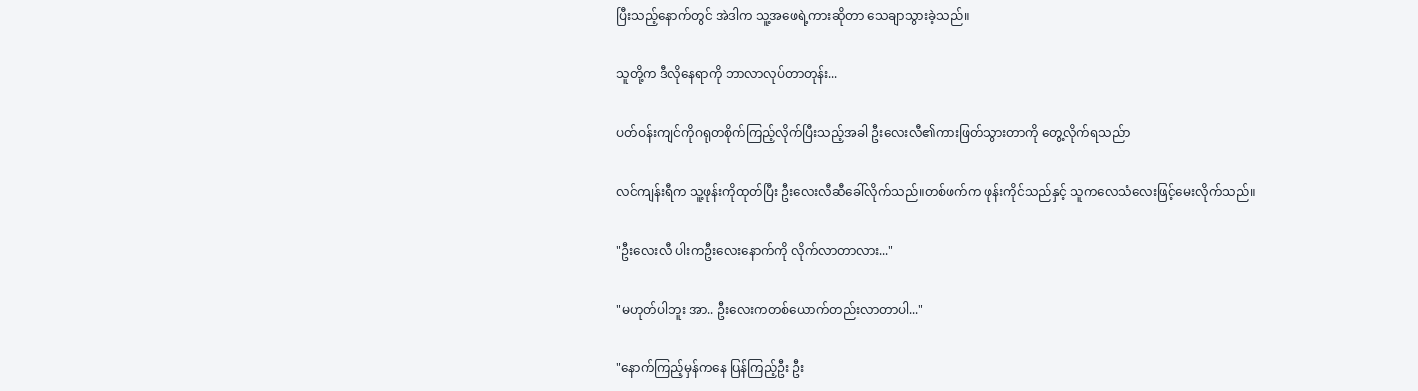ပြီးသည့်နောက်တွင် အဲဒါက သူ့အဖေရဲ့ကားဆိုတာ သေချာသွားခဲ့သည်။

သူတို့က ဒီလိုနေရာကို ဘာလာလုပ်တာတုန်း...

ပတ်ဝန်းကျင်ကိုဂရုတစိုက်ကြည့်လိုက်ပြီးသည့်အခါ ဦးလေးလီ၏ကားဖြတ်သွားတာကို တွေ့လိုက်ရသည်ာ

လင်ကျန်းရီက သူ့ဖုန်းကိုထုတ်ပြီး ဦးလေးလီဆီခေါ်လိုက်သည်။တစ်ဖက်က ဖုန်းကိုင်သည်နှင့် သူကလေသံလေးဖြင့်မေးလိုက်သည်။

"ဦးလေးလီ ပါးကဦးလေးနောက်ကို လိုက်လာတာလား..."

"မဟုတ်ပါဘူး အာ.. ဦးလေးကတစ်ယောက်တည်းလာတာပါ..."

"နောက်ကြည့်မှန်ကနေ ပြန်ကြည့်ဦး ဦး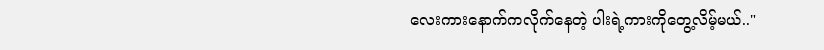လေးကားနောက်ကလိုက်နေတဲ့ ပါးရဲ့ကားကိုတွေ့လိမ့်မယ်.."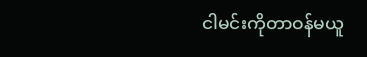ငါမင်းကိုတာဝန်မယူ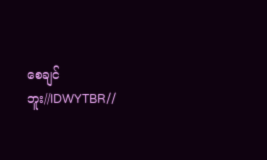စေချင်ဘူး//IDWYTBR//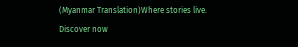(Myanmar Translation)Where stories live. Discover now